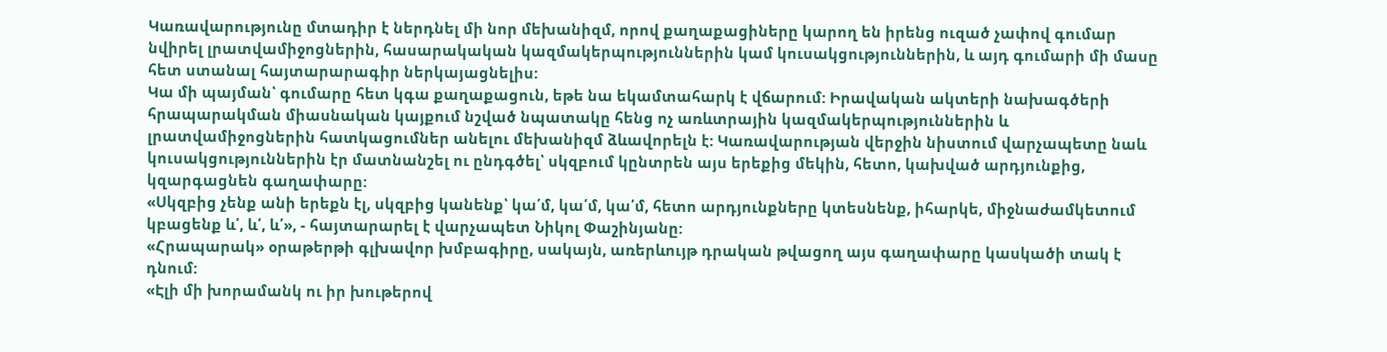Կառավարությունը մտադիր է ներդնել մի նոր մեխանիզմ, որով քաղաքացիները կարող են իրենց ուզած չափով գումար նվիրել լրատվամիջոցներին, հասարակական կազմակերպություններին կամ կուսակցություններին, և այդ գումարի մի մասը հետ ստանալ հայտարարագիր ներկայացնելիս:
Կա մի պայման՝ գումարը հետ կգա քաղաքացուն, եթե նա եկամտահարկ է վճարում: Իրավական ակտերի նախագծերի հրապարակման միասնական կայքում նշված նպատակը հենց ոչ առևտրային կազմակերպություններին և լրատվամիջոցներին հատկացումներ անելու մեխանիզմ ձևավորելն է: Կառավարության վերջին նիստում վարչապետը նաև կուսակցություններին էր մատնանշել ու ընդգծել՝ սկզբում կընտրեն այս երեքից մեկին, հետո, կախված արդյունքից, կզարգացնեն գաղափարը:
«Սկզբից չենք անի երեքն էլ, սկզբից կանենք՝ կա՛մ, կա՛մ, կա՛մ, հետո արդյունքները կտեսնենք, իհարկե, միջնաժամկետում կբացենք և՛, և՛, և՛», - հայտարարել է վարչապետ Նիկոլ Փաշինյանը:
«Հրապարակ» օրաթերթի գլխավոր խմբագիրը, սակայն, առերևույթ դրական թվացող այս գաղափարը կասկածի տակ է դնում:
«Էլի մի խորամանկ ու իր խութերով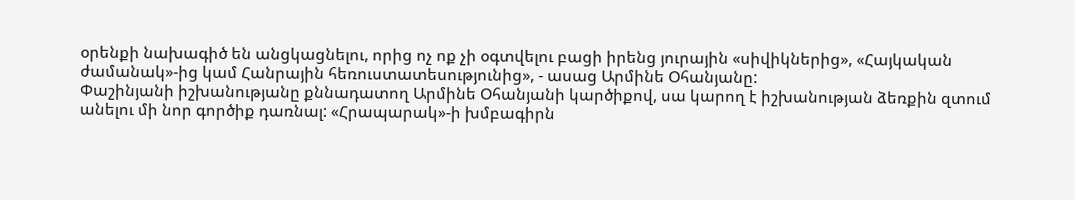օրենքի նախագիծ են անցկացնելու, որից ոչ ոք չի օգտվելու բացի իրենց յուրային «սիվիկներից», «Հայկական ժամանակ»-ից կամ Հանրային հեռուստատեսությունից», - ասաց Արմինե Օհանյանը:
Փաշինյանի իշխանությանը քննադատող Արմինե Օհանյանի կարծիքով, սա կարող է իշխանության ձեռքին զտում անելու մի նոր գործիք դառնալ: «Հրապարակ»-ի խմբագիրն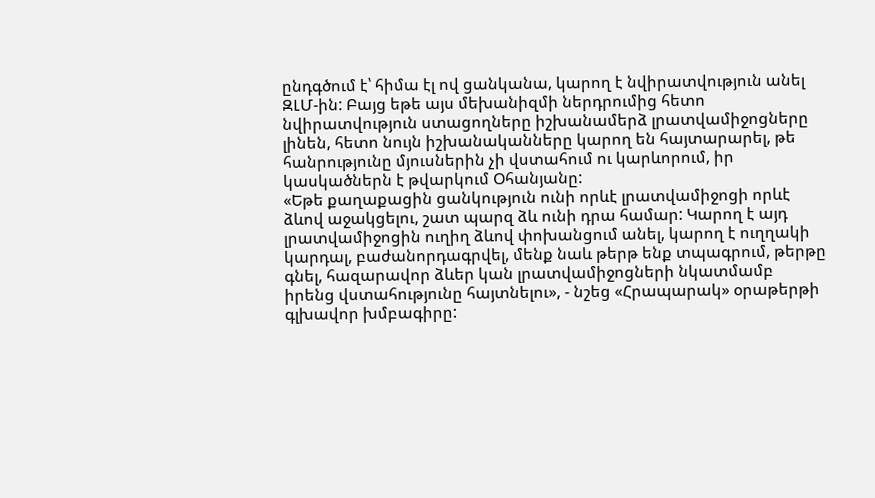ընդգծում է՝ հիմա էլ ով ցանկանա, կարող է նվիրատվություն անել ԶԼՄ-ին: Բայց եթե այս մեխանիզմի ներդրումից հետո նվիրատվություն ստացողները իշխանամերձ լրատվամիջոցները լինեն, հետո նույն իշխանականները կարող են հայտարարել, թե հանրությունը մյուսներին չի վստահում ու կարևորում, իր կասկածներն է թվարկում Օհանյանը:
«Եթե քաղաքացին ցանկություն ունի որևէ լրատվամիջոցի որևէ ձևով աջակցելու, շատ պարզ ձև ունի դրա համար: Կարող է այդ լրատվամիջոցին ուղիղ ձևով փոխանցում անել, կարող է ուղղակի կարդալ, բաժանորդագրվել, մենք նաև թերթ ենք տպագրում, թերթը գնել, հազարավոր ձևեր կան լրատվամիջոցների նկատմամբ իրենց վստահությունը հայտնելու», - նշեց «Հրապարակ» օրաթերթի գլխավոր խմբագիրը: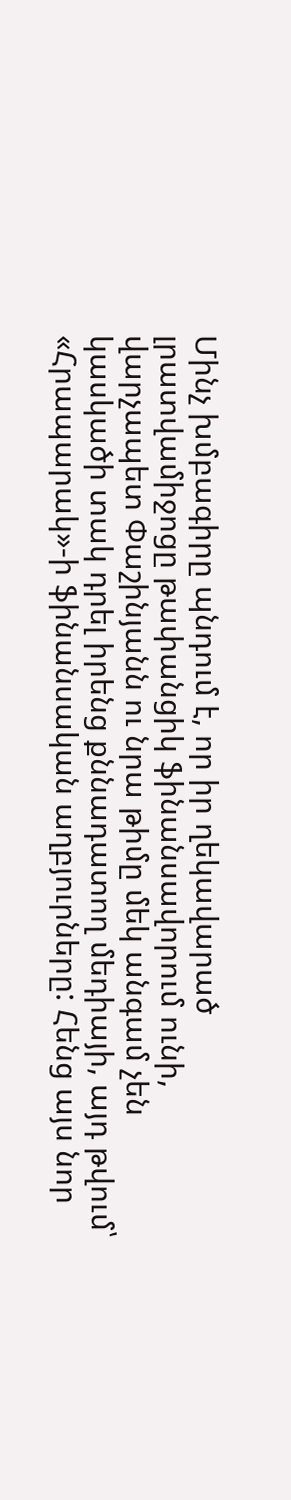Մինչ խմբագիրը պնդում է, որ իր ղեկավարած լրատվամիջոցը թափանցիկ ֆինանսավորում ունի, վարչապետ Փաշինյանն ու նրա թիմը մեկ անգամ չեն կասկածի տակ դրել իրենց քննադատող մեդիայի, այդ թվում՝ «Հրապարակ»-ի ֆինանսական աղբյուրները: Հենց այս նոր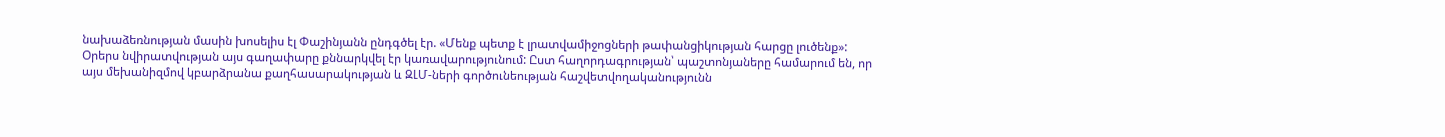նախաձեռնության մասին խոսելիս էլ Փաշինյանն ընդգծել էր. «Մենք պետք է լրատվամիջոցների թափանցիկության հարցը լուծենք»:
Օրերս նվիրատվության այս գաղափարը քննարկվել էր կառավարությունում: Ըստ հաղորդագրության՝ պաշտոնյաները համարում են, որ այս մեխանիզմով կբարձրանա քաղհասարակության և ԶԼՄ-ների գործունեության հաշվետվողականությունն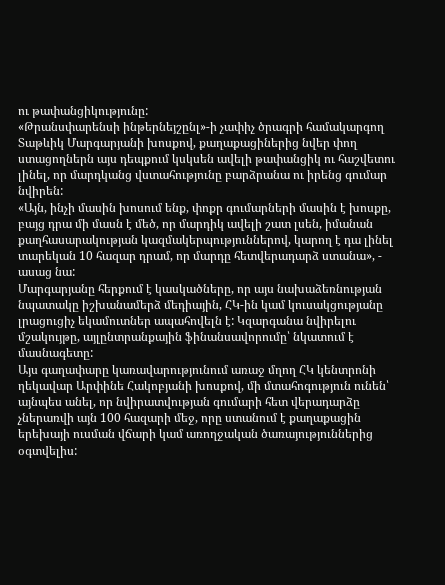ու թափանցիկությունը:
«Թրանսփարենսի ինթերնեյշընլ»-ի չափիչ ծրագրի համակարգող Տաթևիկ Մարգարյանի խոսքով, քաղաքացիներից նվեր փող ստացողներն այս դեպքում կսկսեն ավելի թափանցիկ ու հաշվետու լինել, որ մարդկանց վստահությունը բարձրանա ու իրենց գումար նվիրեն:
«Այն, ինչի մասին խոսում ենք, փոքր գումարների մասին է խոսքը, բայց դրա մի մասն է մեծ, որ մարդիկ ավելի շատ լսեն, իմանան քաղհասարակության կազմակերպություններով, կարող է դա լինել տարեկան 10 հազար դրամ, որ մարդը հետվերադարձ ստանա», - ասաց նա:
Մարգարյանը հերքում է կասկածները, որ այս նախաձեռնության նպատակը իշխանամերձ մեդիային, ՀԿ-ին կամ կուսակցությանը լրացուցիչ եկամուտներ ապահովելն է: Կզարգանա նվիրելու մշակույթը, այլընտրանքային ֆինանսավորումը՝ նկատում է մասնագետը:
Այս գաղափարը կառավարությունում առաջ մղող ՀԿ կենտրոնի ղեկավար Արփինե Հակոբյանի խոսքով, մի մտահոգություն ունեն՝ այնպես անել, որ նվիրատվության գումարի հետ վերադարձը չներառվի այն 100 հազարի մեջ, որը ստանում է քաղաքացին երեխայի ուսման վճարի կամ առողջական ծառայություններից օգտվելիս: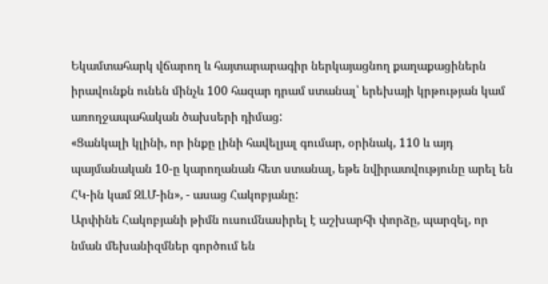Եկամտահարկ վճարող և հայտարարագիր ներկայացնող քաղաքացիներն իրավունքն ունեն մինչև 100 հազար դրամ ստանալ՝ երեխայի կրթության կամ առողջապահական ծախսերի դիմաց:
«Ցանկալի կլինի, որ ինքը լինի հավելյալ գումար, օրինակ, 110 և այդ պայմանական 10-ը կարողանան հետ ստանալ, եթե նվիրատվությունը արել են ՀԿ-ին կամ ԶԼՄ-ին», - ասաց Հակոբյանը:
Արփինե Հակոբյանի թիմն ուսումնասիրել է աշխարհի փորձը, պարզել, որ նման մեխանիզմներ գործում են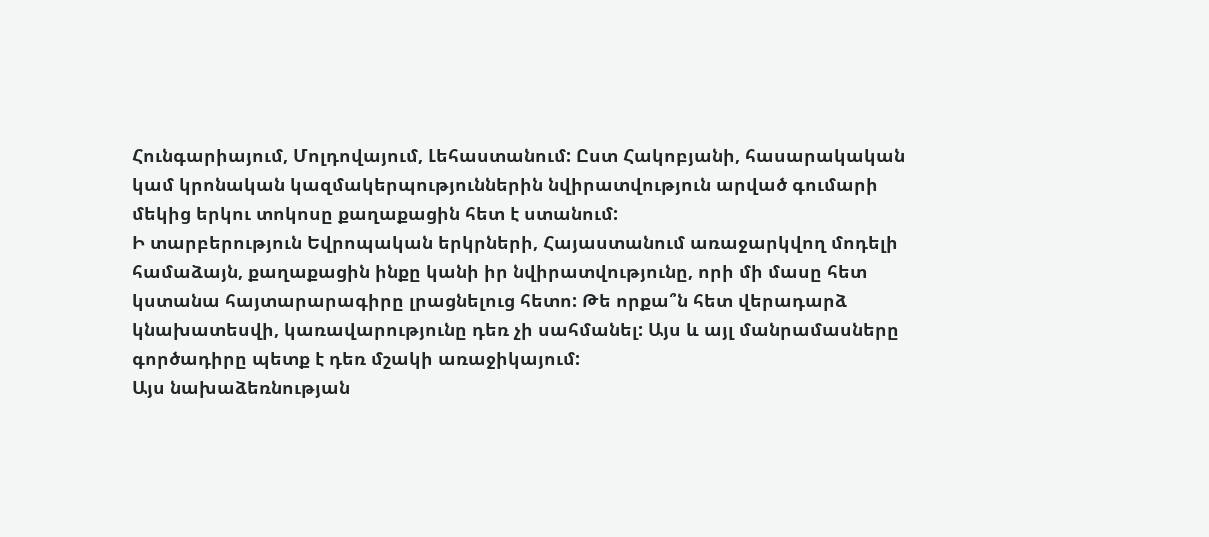Հունգարիայում, Մոլդովայում, Լեհաստանում: Ըստ Հակոբյանի, հասարակական կամ կրոնական կազմակերպություններին նվիրատվություն արված գումարի մեկից երկու տոկոսը քաղաքացին հետ է ստանում:
Ի տարբերություն Եվրոպական երկրների, Հայաստանում առաջարկվող մոդելի համաձայն, քաղաքացին ինքը կանի իր նվիրատվությունը, որի մի մասը հետ կստանա հայտարարագիրը լրացնելուց հետո: Թե որքա՞ն հետ վերադարձ կնախատեսվի, կառավարությունը դեռ չի սահմանել: Այս և այլ մանրամասները գործադիրը պետք է դեռ մշակի առաջիկայում:
Այս նախաձեռնության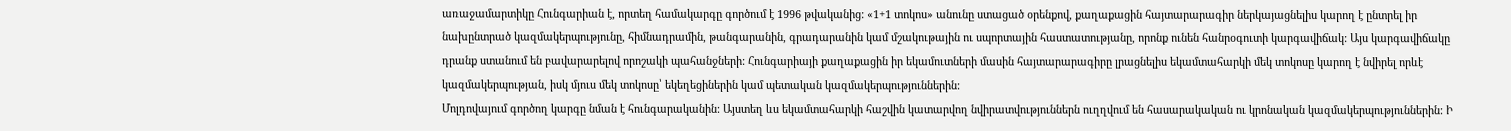առաջամարտիկը Հունգարիան է, որտեղ համակարգը գործում է 1996 թվականից: «1+1 տոկոս» անունը ստացած օրենքով, քաղաքացին հայտարարագիր ներկայացնելիս կարող է ընտրել իր նախընտրած կազմակերպությունը, հիմնադրամին, թանգարանին, գրադարանին կամ մշակութային ու սպորտային հաստատությանը, որոնք ունեն հանրօգուտի կարգավիճակ: Այս կարգավիճակը դրանք ստանում են բավարարելով որոշակի պահանջների: Հունգարիայի քաղաքացին իր եկամուտների մասին հայտարարագիրը լրացնելիս եկամտահարկի մեկ տոկոսը կարող է նվիրել որևէ կազմակերպության, իսկ մյուս մեկ տոկոսը՝ եկեղեցիներին կամ պետական կազմակերպություններին:
Մոլդովայում գործող կարգը նման է հունգարականին: Այստեղ ևս եկամտահարկի հաշվին կատարվող նվիրատվություններն ուղղվում են հասարակական ու կրոնական կազմակերպություններին: Ի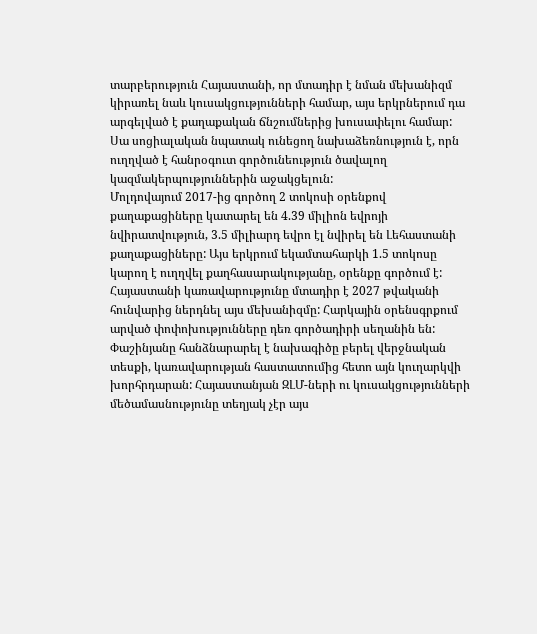տարբերություն Հայաստանի, որ մտադիր է նման մեխանիզմ կիրառել նաև կուսակցությունների համար, այս երկրներում դա արգելված է քաղաքական ճնշումներից խուսափելու համար: Սա սոցիալական նպատակ ունեցող նախաձեռնություն է, որն ուղղված է հանրօգուտ գործունեություն ծավալող կազմակերպություններին աջակցելուն:
Մոլդովայում 2017-ից գործող 2 տոկոսի օրենքով քաղաքացիները կատարել են 4.39 միլիոն եվրոյի նվիրատվություն, 3.5 միլիարդ եվրո էլ նվիրել են Լեհաստանի քաղաքացիները: Այս երկրում եկամտահարկի 1.5 տոկոսը կարող է ուղղվել քաղհասարակությանը, օրենքը գործում է:
Հայաստանի կառավարությունը մտադիր է 2027 թվականի հունվարից ներդնել այս մեխանիզմը: Հարկային օրենսգրքում արված փոփոխությունները դեռ գործադիրի սեղանին են: Փաշինյանը հանձնարարել է նախագիծը բերել վերջնական տեսքի, կառավարության հաստատումից հետո այն կուղարկվի խորհրդարան: Հայաստանյան ԶԼՄ-ների ու կուսակցությունների մեծամասնությունը տեղյակ չէր այս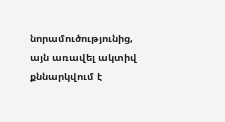նորամուծությունից, այն առավել ակտիվ քննարկվում է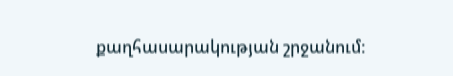քաղհասարակության շրջանում: